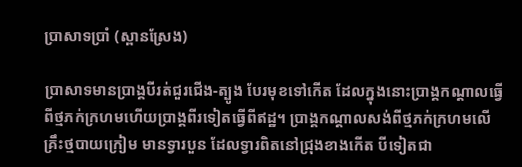ប្រាសាទប្រាំ (ស្ពានស្រែង)

ប្រាសាទមានប្រាង្គបីរត់ជួរជើង-ត្បូង បែរមុខទៅកើត ដែលក្នុងនោះប្រាង្គកណ្ដាលធ្វើពីថ្មភក់ក្រហមហើយប្រាង្គពីរទៀតធ្វើពីឥដ្ឋ។ ប្រាង្គកណ្ដាលសង់ពីថ្មភក់ក្រហមលើគ្រឹះថ្មបាយក្រៀម មានទ្វារបួន ដែលទ្វារពិតនៅជ្រុងខាងកើត បីទៀតជា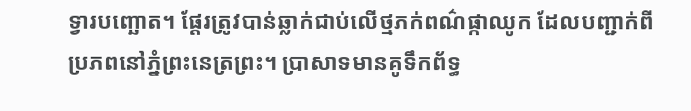ទ្វារបញ្ឆោត។ ផ្ដែរត្រូវបាន់ឆ្លាក់ជាប់លើថ្មភក់ពណ៌ផ្កាឈូក ដែលបញ្ជាក់ពីប្រភពនៅភ្នំព្រះនេត្រព្រះ។ ប្រាសាទមានគូទឹកព័ទ្ធ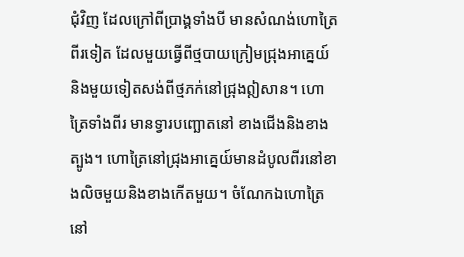ជុំវិញ ដែលក្រៅពីប្រាង្គទាំងបី មានសំណង់ហោត្រៃពីរទៀត ដែលមួយធ្វើពីថ្មបាយក្រៀមជ្រុងអាគ្នេយ៍ និងមួយទៀតសង់ពីថ្មភក់នៅជ្រុងឦសាន។ ហោត្រៃទាំងពីរ មានទ្វារបញ្ឆោតនៅ ខាងជើងនិងខាងត្បូង។ ហោត្រៃនៅជ្រុងអាគ្នេយ៍មានដំបូលពីរនៅខាងលិចមួយនិងខាងកើតមួយ។ ចំណែកឯហោត្រៃនៅ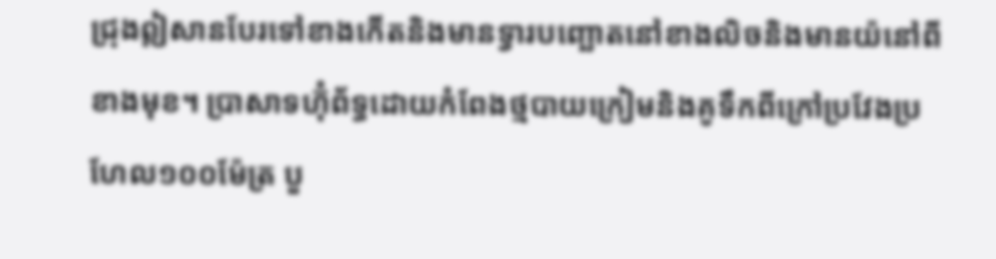ជ្រុងឦសានបែរទៅខាងកើតនិងមានទ្វារបញ្ឆោតនៅខាងលិចនិងមានយ៉នៅពីខាងមុខ។ ប្រាសាទហ៊ុំព័ទ្ធដោយកំពែងថ្មបាយក្រៀមនិងគូទឹកពីក្រៅប្រវែងប្រហែល១០០ម៉ែត្រ បួ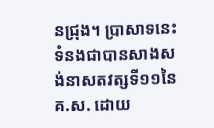នជ្រុង។ ប្រាសាទនេះទំនងជាបានសាងសង់នាសតវត្សទី១១នៃគ.ស. ដោយ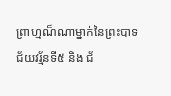ព្រាហ្មណ៏ណាម្នាក់នៃព្រះបាទជ័យវរ្ម័នទី៥ និង ជ័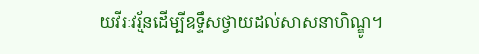យវីរៈវរ្ម័នដើម្បីឧទ្ទឹសថ្វាយដល់សាសនាហិណ្ឌូ។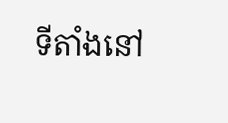ទីតាំងនៅ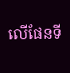លើផែនទី